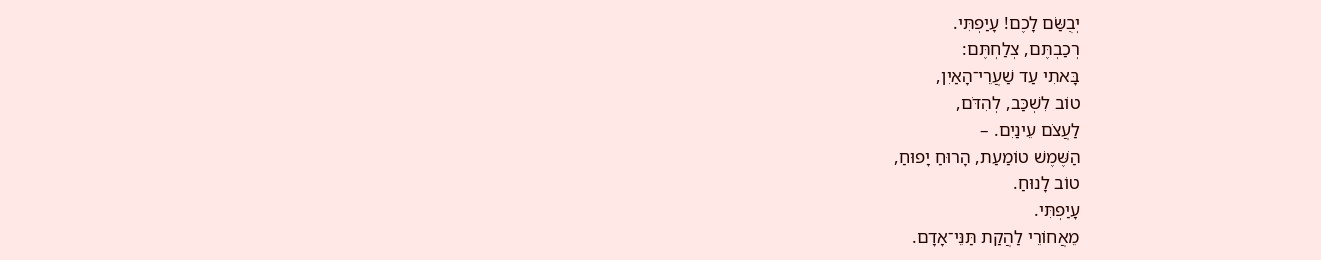יְבֻשַּׂם לָכֶם! עָיַפְתִּי.
רְכַבְתֶּם, צְלַחְתֶּם:
בָּאתִי עַד שַׁעֲרֵי־הָאַיִן,
טוֹב לִשְׁכַּב, לְהִדֹּם,
לַעֲצֹם עֵינַיִם. –
הַשֶּׁמֶשׁ טוֹמַעַת, הָרוּחַ יָפוּחַ,
טוֹב לָנוּחַ.
עָיַפְתִּי.
מֵאֲחוֹרֵי לַהֲקַת תַּנֵּי־אָדָם.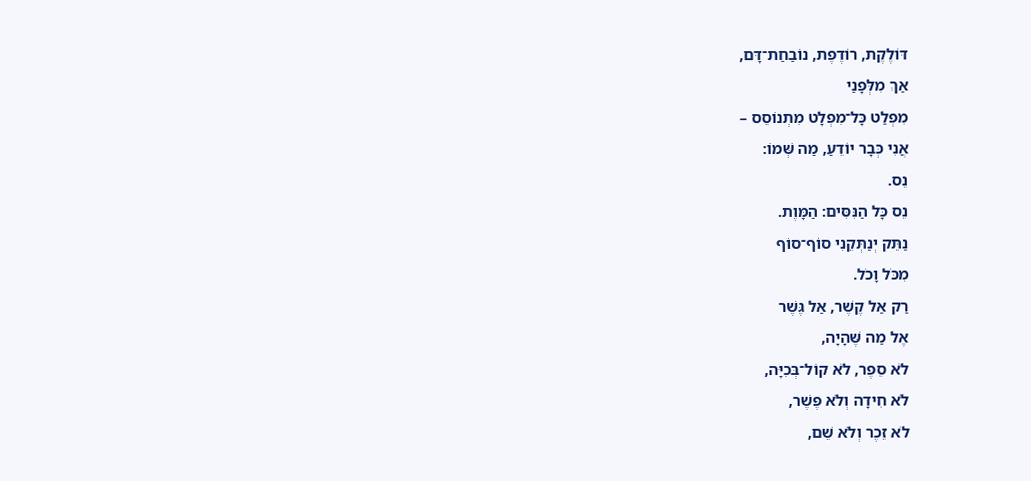דּוֹלֶקֶת, רוֹדֶפֶת, נוֹבַחַת־דָּם,
אַךְ מִלְּפָנַי
מִפְלַט כָּל־מִפְלָט מִתְנוֹסֵס –
אֲנִי כְּבָר יוֹדֵעַ, מַה שְּׁמוֹ:
נֵס.
נֵס כָּל הַנִּסִּים: הַמָּוֶת.
נַתֵּק יְנַתְּקֵנִי סוֹף־סוֹף
מִכֹּל וָכֹל.
רַק אַל קֶשֶׁר, אַל גֶּשֶׁר
אֶל מַה שֶּׁהָיָה,
לֹא סֵפֶר, לֹא קוֹל־בְּכִיָּה,
לֹא חִידָה וְלֹא פֶּשֶׁר,
לֹא זֵכֶר וְלֹא שֵׁם,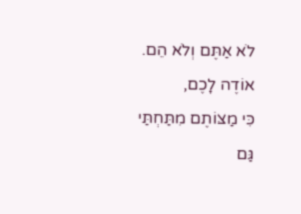לֹא אַתֶּם וְלֹא הֵם.
אוֹדֶה לָכֶם,
כִּי מַצּוֹתֶם מִתַּחְתַּי גַּם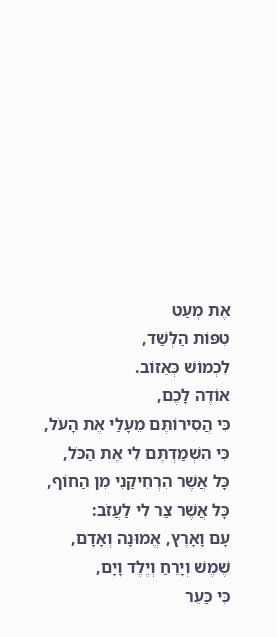אֶת מְעַט
טִפּוֹת הַלְּשַׁד,
לִכְמוֹשׁ כְּאֵזוֹב.
אוֹדֶה לָכֶם,
כִּי הֲסִירוֹתֶּם מֵעָלַי אֶת הָעֹל,
כִּי הִשְׁמַדְתֶּם לִי אֶת הַכֹּל,
כָּל אֲשֶׁר הִרְחִיקַנִי מִן הַחוֹף,
כָּל אֲשֶׁר צַר לִי לַעֲזֹב:
עָם וָאָרֶץ, אֱמוּנָה וְאָדָם,
שֶׁמֶשׁ וְיָרֵחַ וְיֶלֶד וָיָם,
כִּי כַּעֵר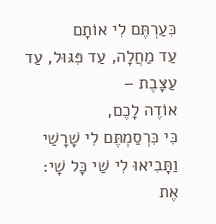כִּעַרְתֶּם לִי אוֹתָם
עַד מַחֲלָה, עַד פִּגּוּל, עַד עַצָּבֶת –
אוֹדֶה לָכֶם,
כִּי כִּרְסַמְתֶּם לִי שָׁרָשַׁי
וַתָּבִיאוּ לִי שַׁי כָּל שָׁי:
אֶת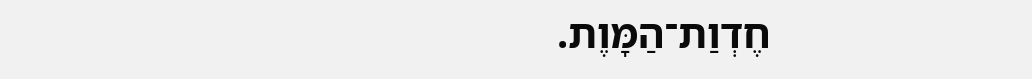חֶדְוַת־הַמָּוֶת.